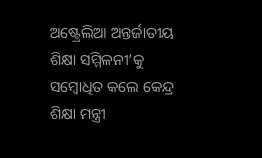ଅଷ୍ଟ୍ରେଲିଆ ଅନ୍ତର୍ଜାତୀୟ ଶିକ୍ଷା ସମ୍ମିଳନୀ’କୁ ସମ୍ବୋଧିତ କଲେ କେନ୍ଦ୍ର ଶିକ୍ଷା ମନ୍ତ୍ରୀ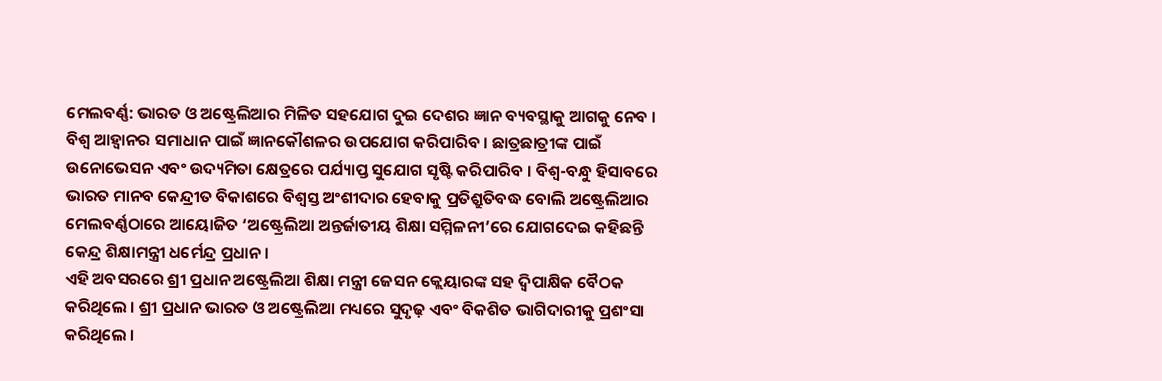ମେଲବର୍ଣ୍ଣ: ଭାରତ ଓ ଅଷ୍ଟ୍ରେଲିଆର ମିଳିତ ସହଯୋଗ ଦୁଇ ଦେଶର ଜ୍ଞାନ ବ୍ୟବସ୍ଥାକୁ ଆଗକୁ ନେବ । ବିଶ୍ୱ ଆହ୍ୱାନର ସମାଧାନ ପାଇଁ ଜ୍ଞାନକୌଶଳର ଉପଯୋଗ କରିପାରିବ । ଛାତ୍ରଛାତ୍ରୀଙ୍କ ପାଇଁ ଉନୋଭେସନ ଏବଂ ଉଦ୍ୟମିତା କ୍ଷେତ୍ରରେ ପର୍ଯ୍ୟାପ୍ତ ସୁଯୋଗ ସୃଷ୍ଟି କରିପାରିବ । ବିଶ୍ୱ-ବନ୍ଧୁ ହିସାବରେ ଭାରତ ମାନବ କେନ୍ଦ୍ରୀତ ବିକାଶରେ ବିଶ୍ୱସ୍ତ ଅଂଶୀଦାର ହେବାକୁ ପ୍ରତିଶ୍ରୁତିବଦ୍ଧ ବୋଲି ଅଷ୍ଟ୍ରେଲିଆର ମେଲବର୍ଣ୍ଣଠାରେ ଆୟୋଜିତ ‘ଅଷ୍ଟ୍ରେଲିଆ ଅନ୍ତର୍ଜାତୀୟ ଶିକ୍ଷା ସମ୍ମିଳନୀ’ରେ ଯୋଗଦେଇ କହିଛନ୍ତି କେନ୍ଦ୍ର ଶିକ୍ଷାମନ୍ତ୍ରୀ ଧର୍ମେନ୍ଦ୍ର ପ୍ରଧାନ।
ଏହି ଅବସରରେ ଶ୍ରୀ ପ୍ରଧାନ ଅଷ୍ଟ୍ରେଲିଆ ଶିକ୍ଷା ମନ୍ତ୍ରୀ ଜେସନ କ୍ଲେୟାରଙ୍କ ସହ ଦ୍ୱିପାକ୍ଷିକ ବୈଠକ କରିଥିଲେ । ଶ୍ରୀ ପ୍ରଧାନ ଭାରତ ଓ ଅଷ୍ଟ୍ରେଲିଆ ମଧ୍ୟରେ ସୁଦୃଢ଼ ଏବଂ ବିକଶିତ ଭାଗିଦାରୀକୁ ପ୍ରଶଂସା କରିଥିଲେ ।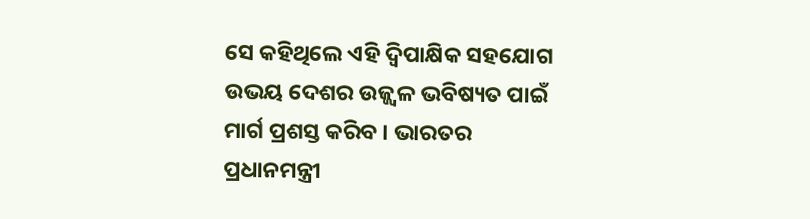ସେ କହିଥିଲେ ଏହି ଦ୍ୱିପାକ୍ଷିକ ସହଯୋଗ ଉଭୟ ଦେଶର ଉଜ୍ଜ୍ୱଳ ଭବିଷ୍ୟତ ପାଇଁ ମାର୍ଗ ପ୍ରଶସ୍ତ କରିବ । ଭାରତର ପ୍ରଧାନମନ୍ତ୍ରୀ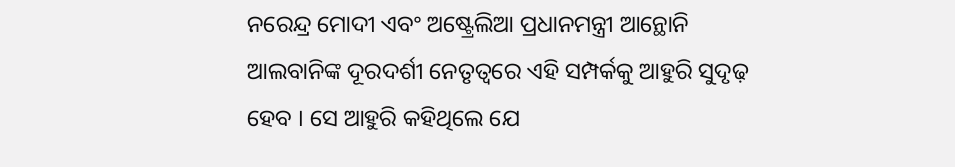ନରେନ୍ଦ୍ର ମୋଦୀ ଏବଂ ଅଷ୍ଟ୍ରେଲିଆ ପ୍ରଧାନମନ୍ତ୍ରୀ ଆନ୍ଥୋନି ଆଲବାନିଙ୍କ ଦୂରଦର୍ଶୀ ନେତୃତ୍ୱରେ ଏହି ସମ୍ପର୍କକୁ ଆହୁରି ସୁଦୃଢ଼ ହେବ । ସେ ଆହୁରି କହିଥିଲେ ଯେ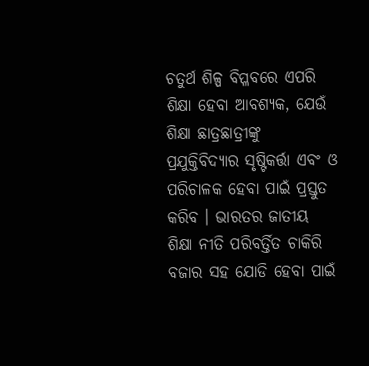ଚତୁର୍ଥ ଶିଳ୍ପ ବିପ୍ଳବରେ ଏପରି ଶିକ୍ଷା ହେବା ଆବଶ୍ୟକ, ଯେଉଁ ଶିକ୍ଷା ଛାତ୍ରଛାତ୍ରୀଙ୍କୁ ପ୍ରଯୁକ୍ତିବିଦ୍ୟାର ସୃଷ୍ଟିକର୍ତ୍ତା ଏବଂ ଓ ପରିଚାଳକ ହେବା ପାଇଁ ପ୍ରସ୍ତୁତ କରିବ । ଭାରତର ଜାତୀୟ ଶିକ୍ଷା ନୀତି ପରିବର୍ତ୍ତିତ ଚାକିରି ବଜାର ସହ ଯୋଡି ହେବା ପାଇଁ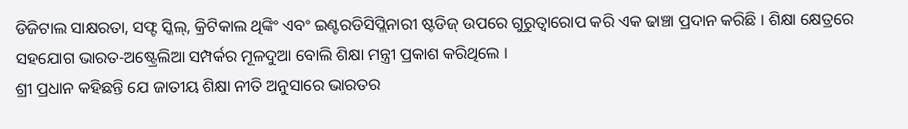ଡିଜିଟାଲ ସାକ୍ଷରତା, ସଫ୍ଟ ସ୍କିଲ୍, କ୍ରିଟିକାଲ ଥିଙ୍କିଂ ଏବଂ ଇଣ୍ଟରଡିସିପ୍ଲିନାରୀ ଷ୍ଟଡିଜ୍ ଉପରେ ଗୁରୁତ୍ୱାରୋପ କରି ଏକ ଢାଞ୍ଚା ପ୍ରଦାନ କରିଛି । ଶିକ୍ଷା କ୍ଷେତ୍ରରେ ସହଯୋଗ ଭାରତ-ଅଷ୍ଟ୍ରେଲିଆ ସମ୍ପର୍କର ମୂଳଦୁଆ ବୋଲି ଶିକ୍ଷା ମନ୍ତ୍ରୀ ପ୍ରକାଶ କରିଥିଲେ ।
ଶ୍ରୀ ପ୍ରଧାନ କହିଛନ୍ତି ଯେ ଜାତୀୟ ଶିକ୍ଷା ନୀତି ଅନୁସାରେ ଭାରତର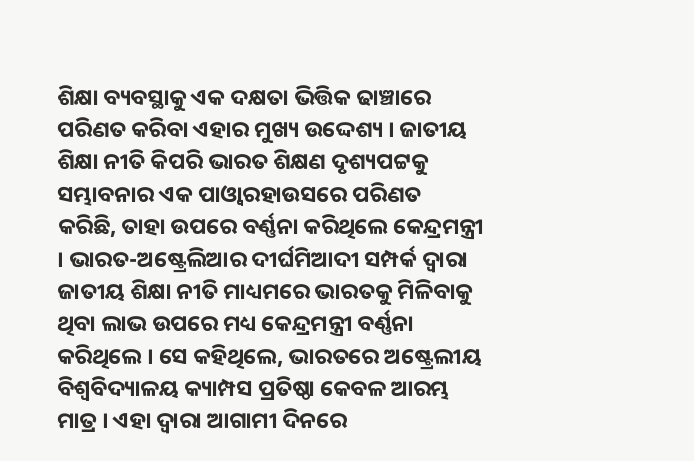ଶିକ୍ଷା ବ୍ୟବସ୍ଥାକୁ ଏକ ଦକ୍ଷତା ଭିତ୍ତିକ ଢାଞ୍ଚାରେ ପରିଣତ କରିବା ଏହାର ମୁଖ୍ୟ ଉଦ୍ଦେଶ୍ୟ । ଜାତୀୟ ଶିକ୍ଷା ନୀତି କିପରି ଭାରତ ଶିକ୍ଷଣ ଦୃଶ୍ୟପଟ୍ଟକୁ ସମ୍ଭାବନାର ଏକ ପାଓ୍ୱାରହାଉସରେ ପରିଣତ କରିଛି, ତାହା ଉପରେ ବର୍ଣ୍ଣନା କରିଥିଲେ କେନ୍ଦ୍ରମନ୍ତ୍ରୀ । ଭାରତ-ଅଷ୍ଟ୍ରେଲିଆର ଦୀର୍ଘମିଆଦୀ ସମ୍ପର୍କ ଦ୍ୱାରା ଜାତୀୟ ଶିକ୍ଷା ନୀତି ମାଧ୍ୟମରେ ଭାରତକୁ ମିଳିବାକୁ ଥିବା ଲାଭ ଉପରେ ମଧ୍ୟ କେନ୍ଦ୍ରମନ୍ତ୍ରୀ ବର୍ଣ୍ଣନା କରିଥିଲେ । ସେ କହିଥିଲେ, ଭାରତରେ ଅଷ୍ଟ୍ରେଲୀୟ ବିଶ୍ୱବିଦ୍ୟାଳୟ କ୍ୟାମ୍ପସ ପ୍ରତିଷ୍ଠା କେବଳ ଆରମ୍ଭ ମାତ୍ର । ଏହା ଦ୍ୱାରା ଆଗାମୀ ଦିନରେ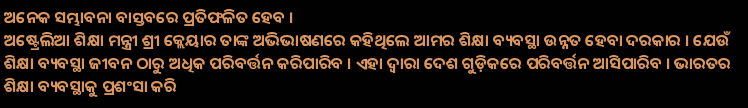ଅନେକ ସମ୍ଭାବନା ବାସ୍ତବରେ ପ୍ରତିଫଳିତ ହେବ ।
ଅଷ୍ଟ୍ରେଲିଆ ଶିକ୍ଷା ମନ୍ତ୍ରୀ ଶ୍ରୀ କ୍ଲେୟାର ତାଙ୍କ ଅଭିଭାଷଣରେ କହିଥିଲେ ଆମର ଶିକ୍ଷା ବ୍ୟବସ୍ଥା ଉନ୍ନତ ହେବା ଦରକାର । ଯେଉଁ ଶିକ୍ଷା ବ୍ୟବସ୍ଥା ଜୀବନ ଠାରୁ ଅଧିକ ପରିବର୍ତ୍ତନ କରିପାରିବ । ଏହା ଦ୍ୱାରା ଦେଶ ଗୁଡ଼ିକରେ ପରିବର୍ତ୍ତନ ଆସିପାରିବ । ଭାରତର ଶିକ୍ଷା ବ୍ୟବସ୍ଥାକୁ ପ୍ରଶଂସା କରି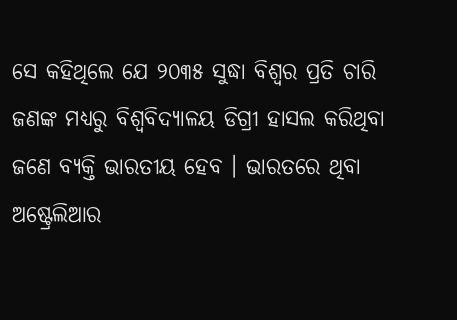ସେ କହିଥିଲେ ଯେ ୨୦୩୫ ସୁଦ୍ଧା ବିଶ୍ୱର ପ୍ରତି ଚାରି ଜଣଙ୍କ ମଧ୍ୟରୁ ବିଶ୍ୱବିଦ୍ୟାଳୟ ଡିଗ୍ରୀ ହାସଲ କରିଥିବା ଜଣେ ବ୍ୟକ୍ତି ଭାରତୀୟ ହେବ । ଭାରତରେ ଥିବା ଅଷ୍ଟ୍ରେଲିଆର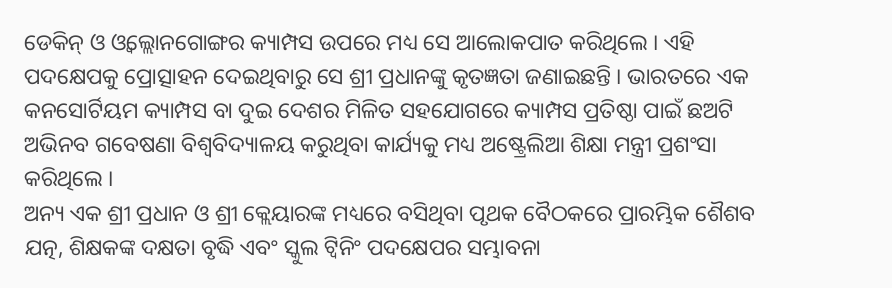ଡେକିନ୍ ଓ ଓ୍ୱଲ୍ଲୋନଗୋଙ୍ଗର କ୍ୟାମ୍ପସ ଉପରେ ମଧ୍ୟ ସେ ଆଲୋକପାତ କରିଥିଲେ । ଏହି ପଦକ୍ଷେପକୁ ପ୍ରୋତ୍ସାହନ ଦେଇଥିବାରୁ ସେ ଶ୍ରୀ ପ୍ରଧାନଙ୍କୁ କୃତଜ୍ଞତା ଜଣାଇଛନ୍ତି । ଭାରତରେ ଏକ କନସୋର୍ଟିୟମ କ୍ୟାମ୍ପସ ବା ଦୁଇ ଦେଶର ମିଳିତ ସହଯୋଗରେ କ୍ୟାମ୍ପସ ପ୍ରତିଷ୍ଠା ପାଇଁ ଛଅଟି ଅଭିନବ ଗବେଷଣା ବିଶ୍ୱବିଦ୍ୟାଳୟ କରୁଥିବା କାର୍ଯ୍ୟକୁ ମଧ୍ୟ ଅଷ୍ଟ୍ରେଲିଆ ଶିକ୍ଷା ମନ୍ତ୍ରୀ ପ୍ରଶଂସା କରିଥିଲେ ।
ଅନ୍ୟ ଏକ ଶ୍ରୀ ପ୍ରଧାନ ଓ ଶ୍ରୀ କ୍ଲେୟାରଙ୍କ ମଧ୍ୟରେ ବସିଥିବା ପୃଥକ ବୈଠକରେ ପ୍ରାରମ୍ଭିକ ଶୈଶବ ଯତ୍ନ, ଶିକ୍ଷକଙ୍କ ଦକ୍ଷତା ବୃଦ୍ଧି ଏବଂ ସ୍କୁଲ ଟ୍ୱିନିଂ ପଦକ୍ଷେପର ସମ୍ଭାବନା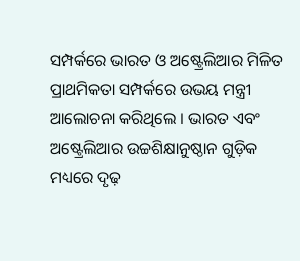ସମ୍ପର୍କରେ ଭାରତ ଓ ଅଷ୍ଟ୍ରେଲିଆର ମିଳିତ ପ୍ରାଥମିକତା ସମ୍ପର୍କରେ ଉଭୟ ମନ୍ତ୍ରୀ ଆଲୋଚନା କରିଥିଲେ । ଭାରତ ଏବଂ ଅଷ୍ଟ୍ରେଲିଆର ଉଚ୍ଚଶିକ୍ଷାନୁଷ୍ଠାନ ଗୁଡ଼ିକ ମଧ୍ୟରେ ଦୃଢ଼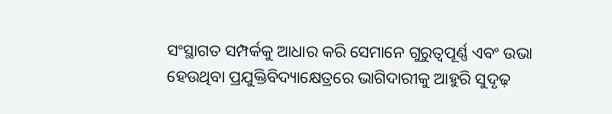ସଂସ୍ଥାଗତ ସମ୍ପର୍କକୁ ଆଧାର କରି ସେମାନେ ଗୁରୁତ୍ୱପୂର୍ଣ୍ଣ ଏବଂ ଉଭା ହେଉଥିବା ପ୍ରଯୁକ୍ତିବିଦ୍ୟାକ୍ଷେତ୍ରରେ ଭାଗିଦାରୀକୁ ଆହୁରି ସୁଦୃଢ଼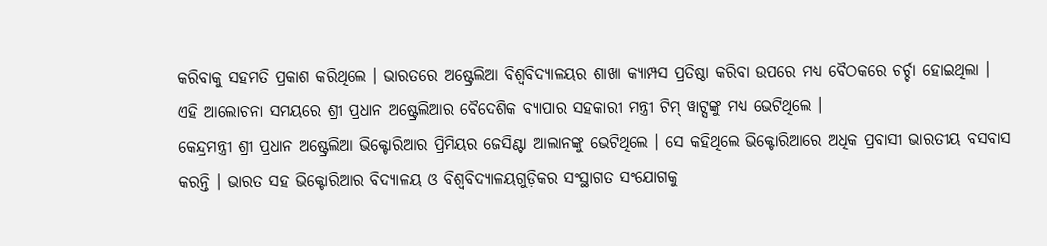କରିବାକୁ ସହମତି ପ୍ରକାଶ କରିଥିଲେ । ଭାରତରେ ଅଷ୍ଟ୍ରେଲିଆ ବିଶ୍ୱବିଦ୍ୟାଳୟର ଶାଖା କ୍ୟାମ୍ପସ ପ୍ରତିଷ୍ଠା କରିବା ଉପରେ ମଧ୍ୟ ବୈଠକରେ ଚର୍ଚ୍ଚା ହୋଇଥିଲା । ଏହି ଆଲୋଚନା ସମୟରେ ଶ୍ରୀ ପ୍ରଧାନ ଅଷ୍ଟ୍ରେଲିଆର ବୈଦେଶିକ ବ୍ୟାପାର ସହକାରୀ ମନ୍ତ୍ରୀ ଟିମ୍ ୱାଟ୍ସଙ୍କୁ ମଧ୍ୟ ଭେଟିଥିଲେ ।
କେନ୍ଦ୍ରମନ୍ତ୍ରୀ ଶ୍ରୀ ପ୍ରଧାନ ଅଷ୍ଟ୍ରେଲିଆ ଭିକ୍ଟୋରିଆର ପ୍ରିମିୟର ଜେସିଣ୍ଟା ଆଲାନଙ୍କୁ ଭେଟିଥିଲେ । ସେ କହିଥିଲେ ଭିକ୍ଟୋରିଆରେ ଅଧିକ ପ୍ରବାସୀ ଭାରତୀୟ ବସବାସ କରନ୍ତି । ଭାରତ ସହ ଭିକ୍ଟୋରିଆର ବିଦ୍ୟାଳୟ ଓ ବିଶ୍ୱବିଦ୍ୟାଳୟଗୁଡ଼ିକର ସଂସ୍ଥାଗତ ସଂଯୋଗକୁ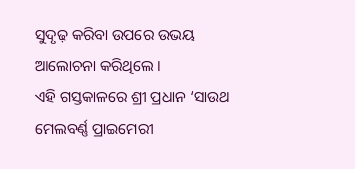ସୁଦୃଢ଼ କରିବା ଉପରେ ଉଭୟ ଆଲୋଚନା କରିଥିଲେ ।
ଏହି ଗସ୍ତକାଳରେ ଶ୍ରୀ ପ୍ରଧାନ ‘ସାଉଥ ମେଲବର୍ଣ୍ଣ ପ୍ରାଇମେରୀ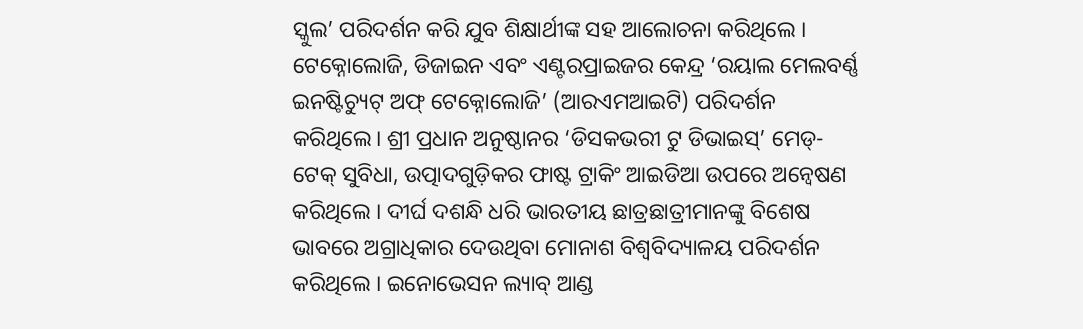ସ୍କୁଲ’ ପରିଦର୍ଶନ କରି ଯୁବ ଶିକ୍ଷାର୍ଥୀଙ୍କ ସହ ଆଲୋଚନା କରିଥିଲେ । ଟେକ୍ନୋଲୋଜି, ଡିଜାଇନ ଏବଂ ଏଣ୍ଟରପ୍ରାଇଜର କେନ୍ଦ୍ର ‘ରୟାଲ ମେଲବର୍ଣ୍ଣ ଇନଷ୍ଟିଚ୍ୟୁଟ୍ ଅଫ୍ ଟେକ୍ନୋଲୋଜି’ (ଆରଏମଆଇଟି) ପରିଦର୍ଶନ କରିଥିଲେ। ଶ୍ରୀ ପ୍ରଧାନ ଅନୁଷ୍ଠାନର ‘ଡିସକଭରୀ ଟୁ ଡିଭାଇସ୍’ ମେଡ୍-ଟେକ୍ ସୁବିଧା, ଉତ୍ପାଦଗୁଡ଼ିକର ଫାଷ୍ଟ ଟ୍ରାକିଂ ଆଇଡିଆ ଉପରେ ଅନ୍ୱେଷଣ କରିଥିଲେ । ଦୀର୍ଘ ଦଶନ୍ଧି ଧରି ଭାରତୀୟ ଛାତ୍ରଛାତ୍ରୀମାନଙ୍କୁ ବିଶେଷ ଭାବରେ ଅଗ୍ରାଧିକାର ଦେଉଥିବା ମୋନାଶ ବିଶ୍ୱବିଦ୍ୟାଳୟ ପରିଦର୍ଶନ କରିଥିଲେ । ଇନୋଭେସନ ଲ୍ୟାବ୍ ଆଣ୍ଡ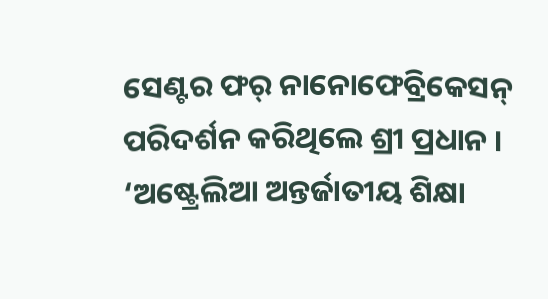ସେଣ୍ଟର ଫର୍ ନାନୋଫେବ୍ରିକେସନ୍ ପରିଦର୍ଶନ କରିଥିଲେ ଶ୍ରୀ ପ୍ରଧାନ ।
‘ଅଷ୍ଟ୍ରେଲିଆ ଅନ୍ତର୍ଜାତୀୟ ଶିକ୍ଷା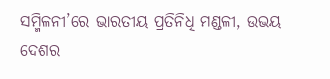ସମ୍ମିଳନୀ’ରେ ଭାରତୀୟ ପ୍ରତିନିଧି ମଣ୍ଡଳୀ, ଉଭୟ ଦେଶର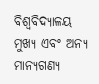ବିଶ୍ୱବିଦ୍ୟାଳୟ ମୁଖ୍ୟ ଏବଂ ଅନ୍ୟ ମାନ୍ୟଗଣ୍ୟ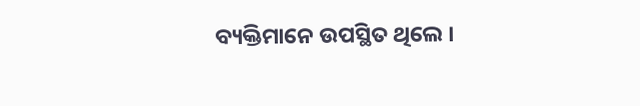ବ୍ୟକ୍ତିମାନେ ଉପସ୍ଥିତ ଥିଲେ ।